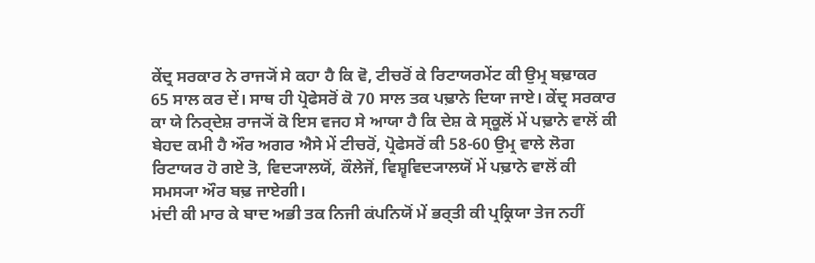ਕੇਂਦ੍ਰ ਸਰਕਾਰ ਨੇ ਰਾਜ੍ਯੋਂ ਸੇ ਕਹਾ ਹੈ ਕਿ ਵੋ, ਟੀਚਰੋਂ ਕੇ ਰਿਟਾਯਰਮੇਂਟ ਕੀ ਉਮ੍ਰ ਬਢ਼ਾਕਰ 65 ਸਾਲ ਕਰ ਦੇਂ। ਸਾਥ ਹੀ ਪ੍ਰੋਫੇਸਰੋਂ ਕੋ 70 ਸਾਲ ਤਕ ਪਢ਼ਾਨੇ ਦਿਯਾ ਜਾਏ। ਕੇਂਦ੍ਰ ਸਰਕਾਰ ਕਾ ਯੇ ਨਿਰ੍ਦੇਸ਼ ਰਾਜ੍ਯੋਂ ਕੋ ਇਸ ਵਜਹ ਸੇ ਆਯਾ ਹੈ ਕਿ ਦੇਸ਼ ਕੇ ਸ੍ਕੂਲੋਂ ਮੇਂ ਪਢ਼ਾਨੇ ਵਾਲੋਂ ਕੀ ਬੇਹਦ ਕਮੀ ਹੈ ਔਰ ਅਗਰ ਐਸੇ ਮੇਂ ਟੀਚਰੋਂ, ਪ੍ਰੋਫੇਸਰੋਂ ਕੀ 58-60 ਉਮ੍ਰ ਵਾਲੇ ਲੋਗ ਰਿਟਾਯਰ ਹੋ ਗਏ ਤੋ, ਵਿਦ੍ਯਾਲਯੋਂ, ਕੌਲੇਜੋਂ, ਵਿਸ਼੍ਵਵਿਦ੍ਯਾਲਯੋਂ ਮੇਂ ਪਢ਼ਾਨੇ ਵਾਲੋਂ ਕੀ ਸਮਸ੍ਯਾ ਔਰ ਬਢ਼ ਜਾਏਗੀ।
ਮਂਦੀ ਕੀ ਮਾਰ ਕੇ ਬਾਦ ਅਭੀ ਤਕ ਨਿਜੀ ਕਂਪਨਿਯੋਂ ਮੇਂ ਭਰ੍ਤੀ ਕੀ ਪ੍ਰਕ੍ਰਿਯਾ ਤੇਜ ਨਹੀਂ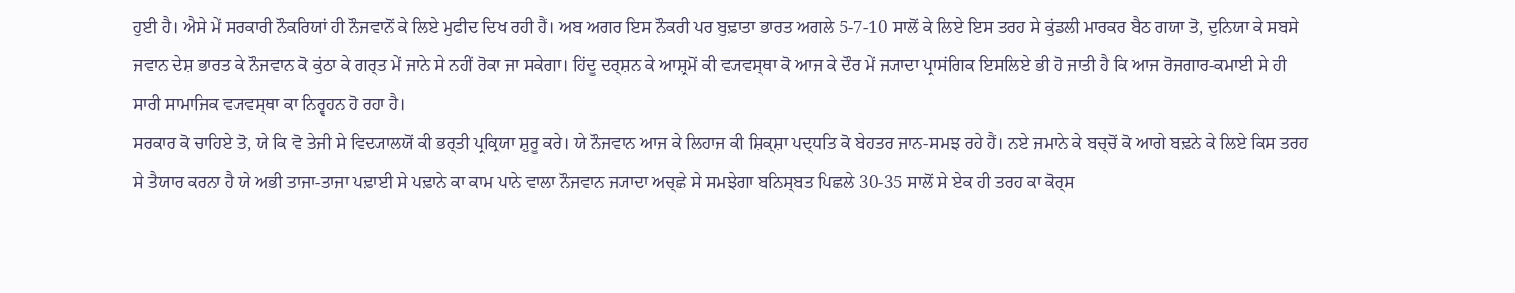ਹੁਈ ਹੈ। ਐਸੇ ਮੇਂ ਸਰਕਾਰੀ ਨੌਕਰਿਯਾਂ ਹੀ ਨੌਜਵਾਨੋਂ ਕੇ ਲਿਏ ਮੁਫੀਦ ਦਿਖ ਰਹੀ ਹੈਂ। ਅਬ ਅਗਰ ਇਸ ਨੌਕਰੀ ਪਰ ਬੁਢ਼ਾਤਾ ਭਾਰਤ ਅਗਲੇ 5-7-10 ਸਾਲੋਂ ਕੇ ਲਿਏ ਇਸ ਤਰਹ ਸੇ ਕੁਂਡਲੀ ਮਾਰਕਰ ਬੈਠ ਗਯਾ ਤੋ, ਦੁਨਿਯਾ ਕੇ ਸਬਸੇ ਜਵਾਨ ਦੇਸ਼ ਭਾਰਤ ਕੇ ਨੌਜਵਾਨ ਕੋ ਕੁਂਠਾ ਕੇ ਗਰ੍ਤ ਮੇਂ ਜਾਨੇ ਸੇ ਨਹੀਂ ਰੋਕਾ ਜਾ ਸਕੇਗਾ। ਹਿਂਦੂ ਦਰ੍ਸ਼ਨ ਕੇ ਆਸ਼੍ਰਮੋਂ ਕੀ ਵ੍ਯਵਸ੍ਥਾ ਕੋ ਆਜ ਕੇ ਦੌਰ ਮੇਂ ਜ੍ਯਾਦਾ ਪ੍ਰਾਸਂਗਿਕ ਇਸਲਿਏ ਭੀ ਹੋ ਜਾਤੀ ਹੈ ਕਿ ਆਜ ਰੋਜਗਾਰ-ਕਮਾਈ ਸੇ ਹੀ ਸਾਰੀ ਸਾਮਾਜਿਕ ਵ੍ਯਵਸ੍ਥਾ ਕਾ ਨਿਰ੍ਵਹਨ ਹੋ ਰਹਾ ਹੈ।
ਸਰਕਾਰ ਕੋ ਚਾਹਿਏ ਤੋ, ਯੇ ਕਿ ਵੋ ਤੇਜੀ ਸੇ ਵਿਦ੍ਯਾਲਯੋਂ ਕੀ ਭਰ੍ਤੀ ਪ੍ਰਕ੍ਰਿਯਾ ਸ਼ੁਰੂ ਕਰੇ। ਯੇ ਨੌਜਵਾਨ ਆਜ ਕੇ ਲਿਹਾਜ ਕੀ ਸ਼ਿਕ੍ਸ਼ਾ ਪਦ੍ਧਤਿ ਕੋ ਬੇਹਤਰ ਜਾਨ-ਸਮਝ ਰਹੇ ਹੈਂ। ਨਏ ਜਮਾਨੇ ਕੇ ਬਚ੍ਚੋਂ ਕੋ ਆਗੇ ਬਢ਼ਨੇ ਕੇ ਲਿਏ ਕਿਸ ਤਰਹ ਸੇ ਤੈਯਾਰ ਕਰਨਾ ਹੈ ਯੇ ਅਭੀ ਤਾਜਾ-ਤਾਜਾ ਪਢ਼ਾਈ ਸੇ ਪਢ਼ਾਨੇ ਕਾ ਕਾਮ ਪਾਨੇ ਵਾਲਾ ਨੌਜਵਾਨ ਜ੍ਯਾਦਾ ਅਚ੍ਛੇ ਸੇ ਸਮਝੇਗਾ ਬਨਿਸ੍ਬਤ ਪਿਛਲੇ 30-35 ਸਾਲੋਂ ਸੇ ਏਕ ਹੀ ਤਰਹ ਕਾ ਕੋਰ੍ਸ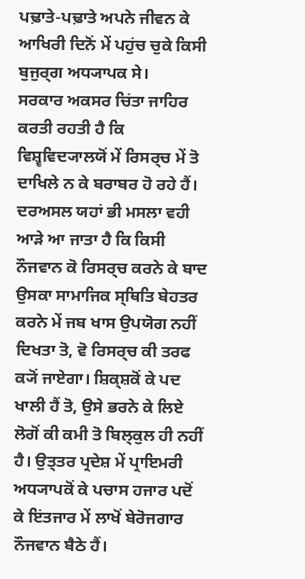ਪਢ਼ਾਤੇ-ਪਢ਼ਾਤੇ ਅਪਨੇ ਜੀਵਨ ਕੇ ਆਖਿਰੀ ਦਿਨੋਂ ਮੇਂ ਪਹੁਂਚ ਚੁਕੇ ਕਿਸੀ ਬੁਜੁਰ੍ਗ ਅਧ੍ਯਾਪਕ ਸੇ।
ਸਰਕਾਰ ਅਕਸਰ ਚਿਂਤਾ ਜਾਹਿਰ ਕਰਤੀ ਰਹਤੀ ਹੈ ਕਿ ਵਿਸ਼੍ਵਵਿਦ੍ਯਾਲਯੋਂ ਮੇਂ ਰਿਸਰ੍ਚ ਮੇਂ ਤੋ ਦਾਖਿਲੇ ਨ ਕੇ ਬਰਾਬਰ ਹੋ ਰਹੇ ਹੈਂ। ਦਰਅਸਲ ਯਹਾਂ ਭੀ ਮਸਲਾ ਵਹੀ ਆਡ਼ੇ ਆ ਜਾਤਾ ਹੈ ਕਿ ਕਿਸੀ ਨੌਜਵਾਨ ਕੋ ਰਿਸਰ੍ਚ ਕਰਨੇ ਕੇ ਬਾਦ ਉਸਕਾ ਸਾਮਾਜਿਕ ਸ੍ਥਿਤਿ ਬੇਹਤਰ ਕਰਨੇ ਮੇਂ ਜਬ ਖਾਸ ਉਪਯੋਗ ਨਹੀਂ ਦਿਖਤਾ ਤੋ, ਵੋ ਰਿਸਰ੍ਚ ਕੀ ਤਰਫ ਕ੍ਯੋਂ ਜਾਏਗਾ। ਸ਼ਿਕ੍ਸ਼ਕੋਂ ਕੇ ਪਦ ਖਾਲੀ ਹੈਂ ਤੋ, ਉਸੇ ਭਰਨੇ ਕੇ ਲਿਏ ਲੋਗੋਂ ਕੀ ਕਮੀ ਤੋ ਬਿਲ੍ਕੁਲ ਹੀ ਨਹੀਂ ਹੈ। ਉਤ੍ਤਰ ਪ੍ਰਦੇਸ਼ ਮੇਂ ਪ੍ਰਾਇਮਰੀ ਅਧ੍ਯਾਪਕੋਂ ਕੇ ਪਚਾਸ ਹਜਾਰ ਪਦੋਂ ਕੇ ਇਂਤਜਾਰ ਮੇਂ ਲਾਖੋਂ ਬੇਰੋਜਗਾਰ ਨੌਜਵਾਨ ਬੈਠੇ ਹੈਂ।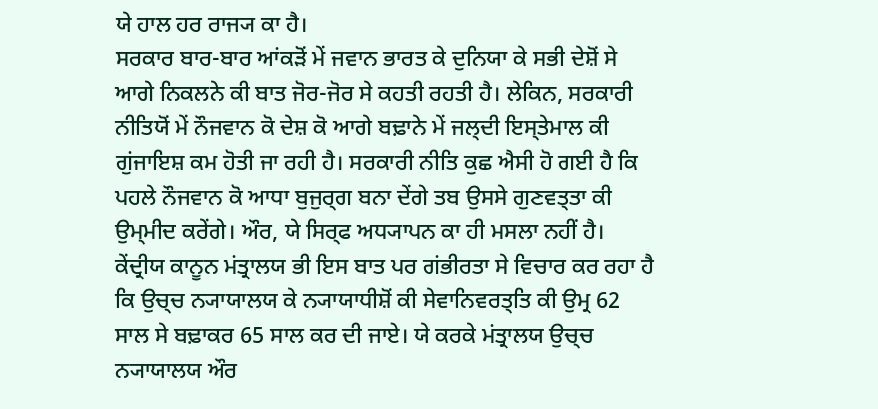ਯੇ ਹਾਲ ਹਰ ਰਾਜ੍ਯ ਕਾ ਹੈ।
ਸਰਕਾਰ ਬਾਰ-ਬਾਰ ਆਂਕਡ਼ੋਂ ਮੇਂ ਜਵਾਨ ਭਾਰਤ ਕੇ ਦੁਨਿਯਾ ਕੇ ਸਭੀ ਦੇਸ਼ੋਂ ਸੇ ਆਗੇ ਨਿਕਲਨੇ ਕੀ ਬਾਤ ਜੋਰ-ਜੋਰ ਸੇ ਕਹਤੀ ਰਹਤੀ ਹੈ। ਲੇਕਿਨ, ਸਰਕਾਰੀ ਨੀਤਿਯੋਂ ਮੇਂ ਨੌਜਵਾਨ ਕੋ ਦੇਸ਼ ਕੋ ਆਗੇ ਬਢ਼ਾਨੇ ਮੇਂ ਜਲ੍ਦੀ ਇਸ੍ਤੇਮਾਲ ਕੀ ਗੁਂਜਾਇਸ਼ ਕਮ ਹੋਤੀ ਜਾ ਰਹੀ ਹੈ। ਸਰਕਾਰੀ ਨੀਤਿ ਕੁਛ ਐਸੀ ਹੋ ਗਈ ਹੈ ਕਿ ਪਹਲੇ ਨੌਜਵਾਨ ਕੋ ਆਧਾ ਬੁਜੁਰ੍ਗ ਬਨਾ ਦੇਂਗੇ ਤਬ ਉਸਸੇ ਗੁਣਵਤ੍ਤਾ ਕੀ ਉਮ੍ਮੀਦ ਕਰੇਂਗੇ। ਔਰ, ਯੇ ਸਿਰ੍ਫ ਅਧ੍ਯਾਪਨ ਕਾ ਹੀ ਮਸਲਾ ਨਹੀਂ ਹੈ। ਕੇਂਦ੍ਰੀਯ ਕਾਨੂਨ ਮਂਤ੍ਰਾਲਯ ਭੀ ਇਸ ਬਾਤ ਪਰ ਗਂਭੀਰਤਾ ਸੇ ਵਿਚਾਰ ਕਰ ਰਹਾ ਹੈ ਕਿ ਉਚ੍ਚ ਨ੍ਯਾਯਾਲਯ ਕੇ ਨ੍ਯਾਯਾਧੀਸ਼ੋਂ ਕੀ ਸੇਵਾਨਿਵਰਤ੍ਤਿ ਕੀ ਉਮ੍ਰ 62 ਸਾਲ ਸੇ ਬਢ਼ਾਕਰ 65 ਸਾਲ ਕਰ ਦੀ ਜਾਏ। ਯੇ ਕਰਕੇ ਮਂਤ੍ਰਾਲਯ ਉਚ੍ਚ ਨ੍ਯਾਯਾਲਯ ਔਰ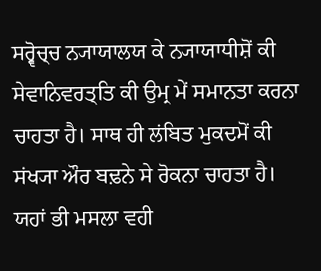ਸਰ੍ਵੋਚ੍ਚ ਨ੍ਯਾਯਾਲਯ ਕੇ ਨ੍ਯਾਯਾਧੀਸ਼ੋਂ ਕੀ ਸੇਵਾਨਿਵਰਤ੍ਤਿ ਕੀ ਉਮ੍ਰ ਮੇਂ ਸਮਾਨਤਾ ਕਰਨਾ ਚਾਹਤਾ ਹੈ। ਸਾਥ ਹੀ ਲਂਬਿਤ ਮੁਕਦਮੋਂ ਕੀ ਸਂਖ੍ਯਾ ਔਰ ਬਢ਼ਨੇ ਸੇ ਰੋਕਨਾ ਚਾਹਤਾ ਹੈ।
ਯਹਾਂ ਭੀ ਮਸਲਾ ਵਹੀ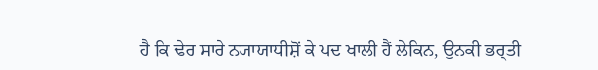ਹੈ ਕਿ ਢੇਰ ਸਾਰੇ ਨ੍ਯਾਯਾਧੀਸ਼ੋਂ ਕੇ ਪਦ ਖਾਲੀ ਹੈਂ ਲੇਕਿਨ, ਉਨਕੀ ਭਰ੍ਤੀ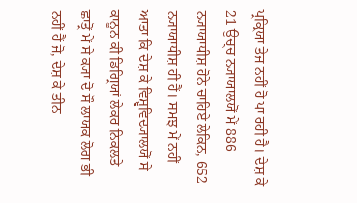ਪ੍ਰਕ੍ਰਿਯਾ ਤੇਜ ਨਹੀਂ ਹੋ ਪਾ ਰਹੀ ਹੈ। ਦੇਸ਼ ਕੇ 21 ਉਚ੍ਚ ਨ੍ਯਾਯਾਲਯੋਂ ਮੇਂ 886 ਨ੍ਯਾਯਾਧੀਸ਼ ਹੋਨੇ ਚਾਹਿਏ ਲੇਕਿਨ, 652 ਨ੍ਯਾਯਾਧੀਸ਼ ਹੀ ਹੈਂ। ਸਮਝ ਮੇਂ ਨਹੀਂ ਆਤਾ ਕਿ ਦੇਸ਼ ਕੇ ਵਿਸ਼੍ਵਵਿਦ੍ਯਾਲਯੋਂ ਸੇ ਕਾਨੂਨ ਕੀ ਡਿਗ੍ਰਿਯਾਂ ਲੇਕਰ ਨਿਕਲਤੇ ਛਾਤ੍ਰੋਂ ਮੇਂ ਸੇ ਕ੍ਯਾ ਦੋ ਸੌ ਲਾਯਕ ਲੋਗ ਭੀ ਨਹੀਂ ਹੈਂ ਜੋ, ਦੇਸ਼ ਕੇ ਤੀਨ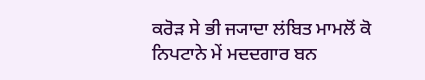ਕਰੋਡ਼ ਸੇ ਭੀ ਜ੍ਯਾਦਾ ਲਂਬਿਤ ਮਾਮਲੋਂ ਕੋ ਨਿਪਟਾਨੇ ਮੇਂ ਮਦਦਗਾਰ ਬਨ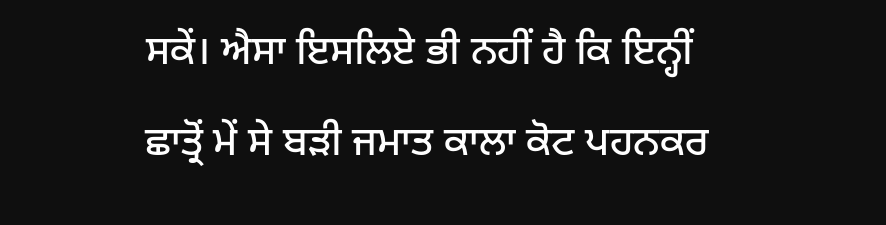ਸਕੇਂ। ਐਸਾ ਇਸਲਿਏ ਭੀ ਨਹੀਂ ਹੈ ਕਿ ਇਨ੍ਹੀਂ ਛਾਤ੍ਰੋਂ ਮੇਂ ਸੇ ਬਡ਼ੀ ਜਮਾਤ ਕਾਲਾ ਕੋਟ ਪਹਨਕਰ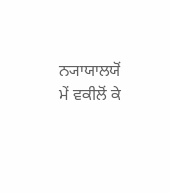ਨ੍ਯਾਯਾਲਯੋਂ ਮੇਂ ਵਕੀਲੋਂ ਕੇ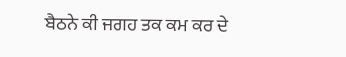ਬੈਠਨੇ ਕੀ ਜਗਹ ਤਕ ਕਮ ਕਰ ਦੇ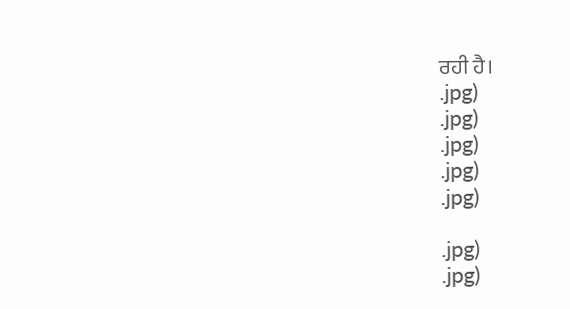ਰਹੀ ਹੈ।
.jpg)
.jpg)
.jpg)
.jpg)
.jpg)

.jpg)
.jpg)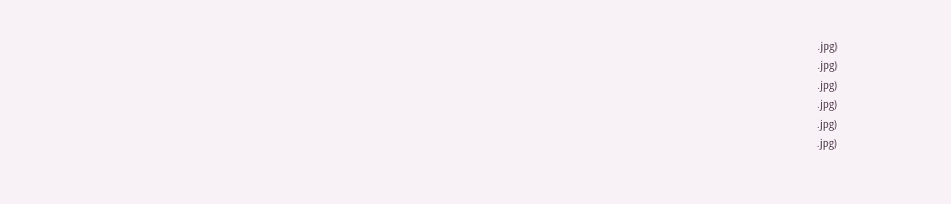.jpg)
.jpg)
.jpg)
.jpg)
.jpg)
.jpg)